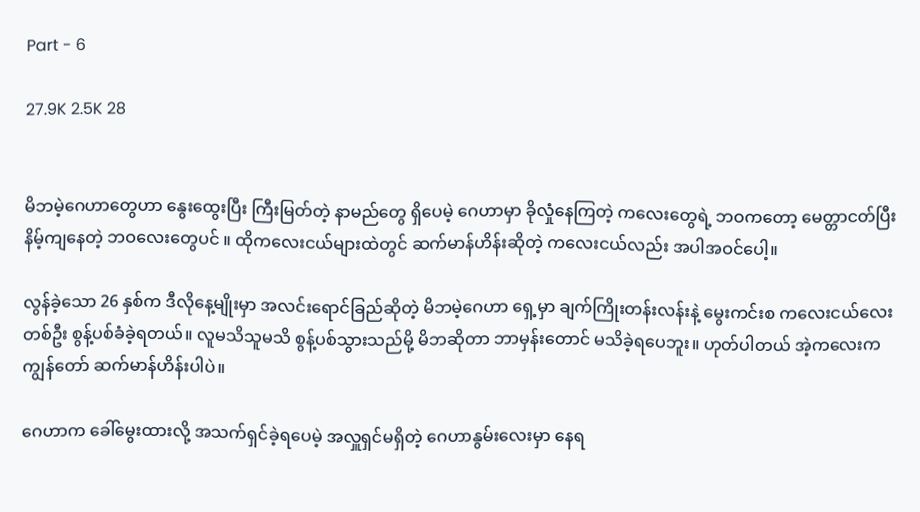Part - 6

27.9K 2.5K 28


မိဘမဲ့ဂေဟာတွေဟာ နွေးထွေးပြီး ကြီးမြတ်တဲ့ နာမည်တွေ ရှိပေမဲ့ ဂေဟာမှာ ခိုလှုံနေကြတဲ့ ကလေးတွေရဲ့ ဘဝကတော့ မေတ္တာငတ်ပြီး နိမ့်ကျနေတဲ့ ဘဝလေးတွေပင် ။ ထိုကလေးငယ်များထဲတွင် ဆက်မာန်ဟိန်းဆိုတဲ့ ကလေးငယ်လည်း အပါအဝင်ပေါ့။

လွန်ခဲ့သော 26 နှစ်က ဒီလိုနေ့မျိုးမှာ အလင်းရောင်ခြည်ဆိုတဲ့ မိဘမဲ့ဂေဟာ ရှေ့မှာ ချက်ကြိုးတန်းလန်းနဲ့ မွေးကင်းစ ကလေးငယ်လေး တစ်ဦး စွန့်ပစ်ခံခဲ့ရတယ်။ လူမသိသူမသိ စွန့်ပစ်သွားသည်မို့ မိဘဆိုတာ ဘာမှန်းတောင် မသိခဲ့ရပေဘူး။ ဟုတ်ပါတယ် အဲ့ကလေးက ကျွန်တော် ဆက်မာန်ဟိန်းပါပဲ။

ဂေဟာက ခေါ်မွေးထားလို့ အသက်ရှင်ခဲ့ရပေမဲ့ အလှူရှင်မရှိတဲ့ ဂေဟာနွမ်းလေးမှာ နေရ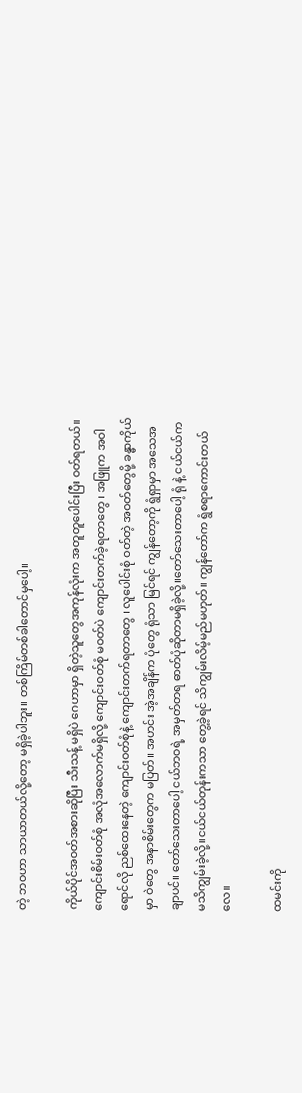တဲ့ ဘဝဟာ သာယာတယ်လို့တော့ မရှိခဲ့ပါဘူး။ တစ်ကြိမ်တစ်ခါတောင်မှပေါ့။

ကိုယ်ပိုင်အဝတ်အစားဆိုပြီး သီးသန့် မရှိပဲ ဂေဟာမှာ ရှိတဲ့သူတွေအကုန်လုံးက အတူတူပေါင်းပြီး ဝတ်ရတယ်။
ကျောင်းစိမ်းဝတ်စုံ အလုံအလောက်မရှိလို့ ကျောင်းဝတ်စုံ မဝတ်ပဲ ကျောင်းတက်ခဲ့ရတာတွေ ၊ အဖြူက အဝါရောင်လို ညစ်ထေးနေတဲ့ ကျောင်းဝတ်စုံနဲ့ ကျောင်းတက်ရတာတွေ ၊ လူပေါင်းစုံ ဝတ်တဲ့ အဝတ်တွေမို့ ခန္ဓာကိုယ်မှာ ဝဲတွေ အနာစိမ်းတွေက မပြတ်။ အဟင်း အဲ့အချိန်က ပုံတွေ ရုံသာ မြင်ရင် ကျွန်တော့ကို ရွံရှာမှာ အသေအချာပင်။ တော်သေးတာပေါ့ ငယ်ဘဝရဲ့ အမှတ်တရ ဓာတ်ပုံဆိုတာမရှိခဲ့လို့။တော်သေးတာပေါ့ ရုံ နဲ့ ငယ်ငယ်က မသိကျွမ်းခဲ့လို့။ငယ်ငယ်တုန်းကသာ တွေ့ခဲ့ရင် သိကျွမ်းလိမ့်မည်မဟုတ်။ ကျွန်တော်က ရွံစရာကောင်းတယ်လေ။

ထမင်းကို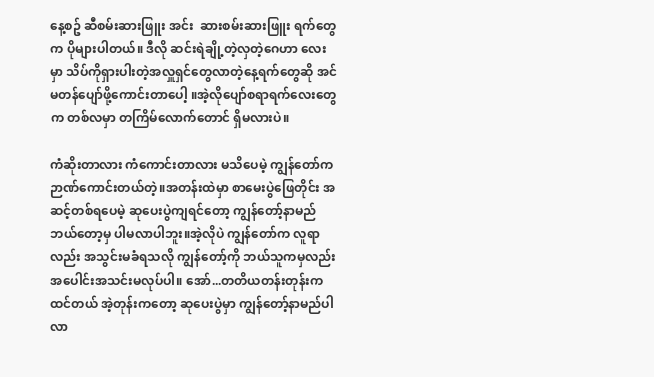နေ့စဥ် ဆီစမ်းဆားဖြူး အင်း  ဆားစမ်းဆားဖြူး ရက်တွေက ပိုများပါတယ်။ ဒီလို ဆင်းရဲချို့တဲ့လှတဲ့ဂေဟာ လေးမှာ သိပ်ကိုရှားပါးတဲ့အလှူရှင်တွေလာတဲ့နေ့ရက်တွေဆို အင်မတန်ပျော်ဖို့ကောင်းတာပေါ့ ။အဲ့လိုပျော်စရာရက်လေးတွေက တစ်လမှာ တကြိမ်လောက်တောင် ရှိမလားပဲ။

ကံဆိုးတာလား ကံကောင်းတာလား မသိပေမဲ့ ကျွန်တော်က ဉာဏ်ကောင်းတယ်တဲ့။အတန်းထဲမှာ စာမေးပွဲဖြေတိုင်း အဆင့်တစ်ရပေမဲ့ ဆုပေးပွဲကျရင်တော့ ကျွန်တော့်နာမည် ဘယ်တော့မှ ပါမလာပါဘူး။အဲ့လိုပဲ ကျွန်တော်က လူရာလည်း အသွင်းမခံရသလို ကျွန်တော့်ကို ဘယ်သူကမှလည်းအပေါင်းအသင်းမလုပ်ပါ။ အော်...တတိယတန်းတုန်းကထင်တယ် အဲ့တုန်းကတော့ ဆုပေးပွဲမှာ ကျွန်တော့်နာမည်ပါလာ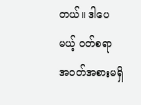တယ်။ ဒါပေမယ့် ဝတ်စရာ အဝတ်အစားမရှိ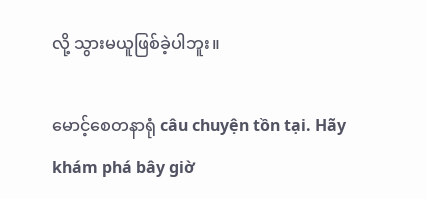လို့ သွားမယူဖြစ်ခဲ့ပါဘူး။

မောင့်စေတနာရုံ câu chuyện tồn tại. Hãy khám phá bây giờ